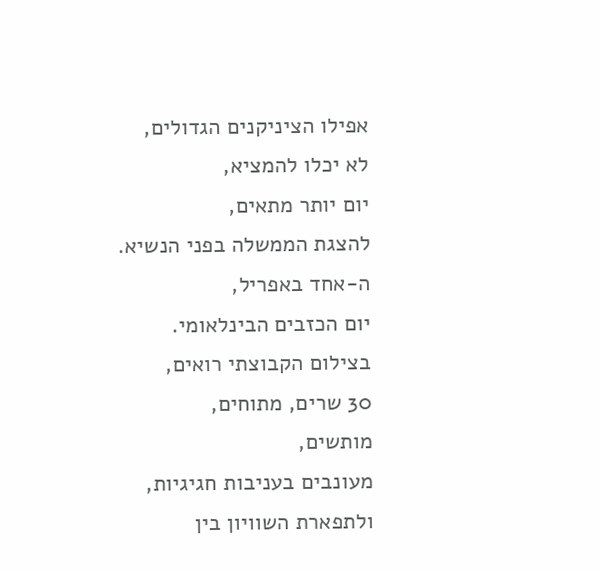אפילו הציניקנים הגדולים,
לא יכלו להמציא,
יום יותר מתאים,
להצגת הממשלה בפני הנשיא.
ה-אחד באפריל,
יום הכזבים הבינלאומי.
בצילום הקבוצתי רואים,
30 שרים, מתוחים,
מותשים,
מעונבים בעניבות חגיגיות,
ולתפארת השוויון בין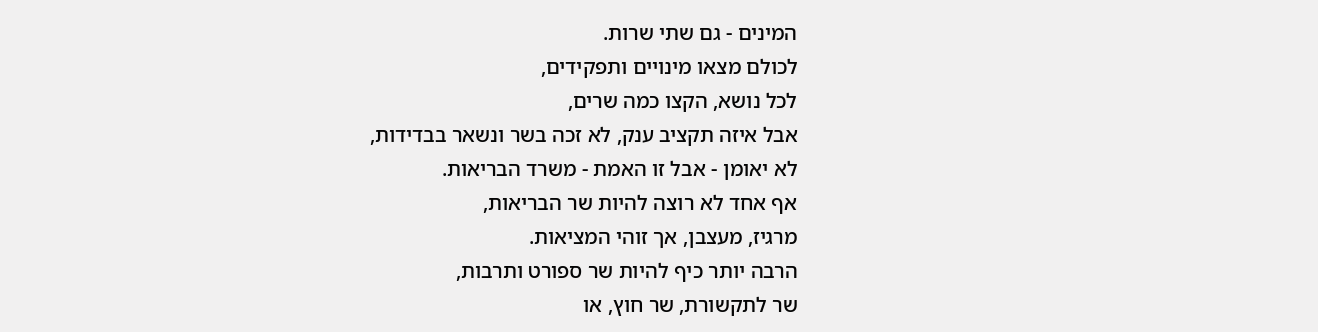המינים - גם שתי שרות.
לכולם מצאו מינויים ותפקידים,
לכל נושא, הקצו כמה שרים,
אבל איזה תקציב ענק, לא זכה בשר ונשאר בבדידות,
לא יאומן - אבל זו האמת - משרד הבריאות.
אף אחד לא רוצה להיות שר הבריאות,
מרגיז, מעצבן, אך זוהי המציאות.
הרבה יותר כיף להיות שר ספורט ותרבות,
שר לתקשורת, שר חוץ, או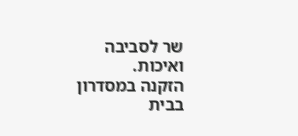שר לסביבה ואיכות.
הזקנה במסדרון בבית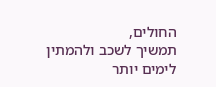החולים,
תמשיך לשכב ולהמתין לימים יותר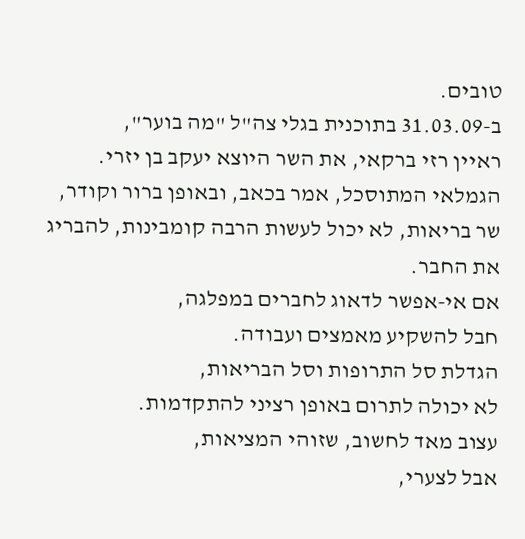טובים.
ב-31.03.09 בתוכנית בגלי צה"ל "מה בוער",
ראיין רזי ברקאי, את השר היוצא יעקב בן יזרי.
הגמלאי המתוסכל, אמר בכאב, ובאופן ברור וקודר,
שר בריאות, לא יכול לעשות הרבה קומבינות, להבריג את החבר.
אם אי-אפשר לדאוג לחברים במפלגה,
חבל להשקיע מאמצים ועבודה.
הגדלת סל התרופות וסל הבריאות,
לא יכולה לתרום באופן רציני להתקדמות.
עצוב מאד לחשוב, שזוהי המציאות,
אבל לצערי,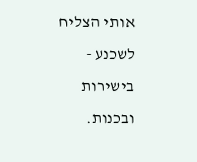אותי הצליח לשכנע - בישירות ובכנות.